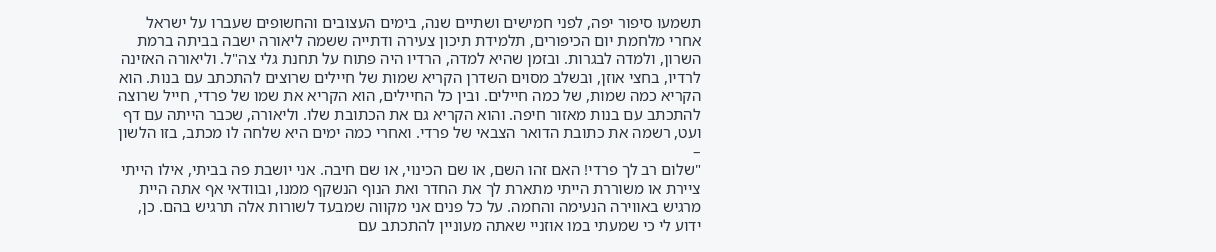תשמעו סיפור יפה, לפני חמישים ושתיים שנה, בימים העצובים והחשופים שעברו על ישראל אחרי מלחמת יום הכיפורים, תלמידת תיכון צעירה ודתייה ששמה ליאורה ישבה בביתה ברמת השרון, ולמדה לבגרות. ובזמן שהיא למדה, הרדיו היה פתוח על תחנת גלי צה"ל. וליאורה האזינה לרדיו, בחצי אוזן, ובשלב מסוים השדרן הקריא שמות של חיילים שרוצים להתכתב עם בנות. הוא הקריא כמה שמות, של כמה חיילים. ובין כל החיילים, הוא הקריא את שמו של פרדי, חייל שרוצה להתכתב עם בנות מאזור חיפה. והוא הקריא גם את הכתובת שלו. וליאורה, שכבר הייתה עם דף ועט, רשמה את כתובת הדואר הצבאי של פרדי. ואחרי כמה ימים היא שלחה לו מכתב, בזו הלשון –
"שלום רב לך פרדי! האם זהו השם, או שם הכינוי, או שם חיבה. אני יושבת פה בביתי, אילו הייתי ציירת או משוררת הייתי מתארת לך את החדר ואת הנוף הנשקף ממנו, ובוודאי אף אתה היית מרגיש באווירה הנעימה והחמה. על כל פנים אני מקווה שמבעד לשורות אלה תרגיש בהם. כן, ידוע לי כי שמעתי במו אוזניי שאתה מעוניין להתכתב עם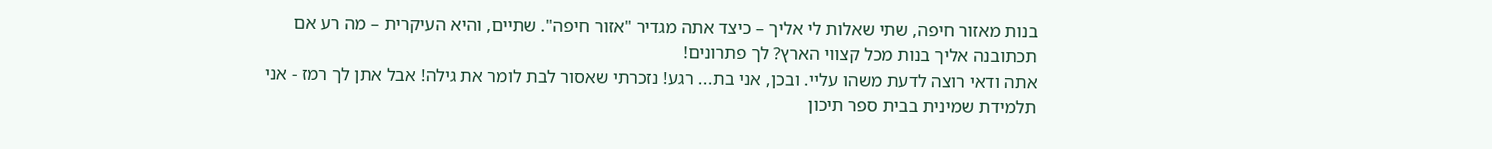בנות מאזור חיפה, שתי שאלות לי אליך – כיצד אתה מגדיר "אזור חיפה". שתיים, והיא העיקרית – מה רע אם תכתובנה אליך בנות מכל קצווי הארץ? לך פתרונים!
אתה ודאי רוצה לדעת משהו עליי. ובכן, אני בת... רגע! נזכרתי שאסור לבת לומר את גילה! אבל אתן לך רמז - אני תלמידת שמינית בבית ספר תיכון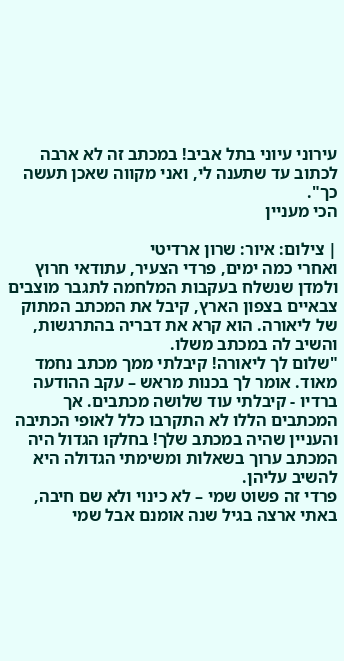עירוני עיוני בתל אביב! במכתב זה לא ארבה לכתוב עד שתענה לי, ואני מקווה שאכן תעשה כך".
הכי מעניין

| צילום: איור: שרון ארדיטי
ואחרי כמה ימים, פרדי הצעיר, עתודאי חרוץ ולמדן שנשלח בעקבות המלחמה לתגבר מוצבים צבאיים בצפון הארץ, קיבל את המכתב המתוק של ליאורה. הוא קרא את דבריה בהתרגשות, והשיב לה במכתב משלו.
"שלום לך ליאורה! קיבלתי ממך מכתב נחמד מאוד. אומר לך בכנות מראש – עקב ההודעה ברדיו - קיבלתי עוד שלושה מכתבים. אך המכתבים הללו לא התקרבו כלל לאופי הכתיבה והעניין שהיה במכתב שלך! בחלקו הגדול היה המכתב ערוך בשאלות ומשימתי הגדולה היא להשיב עליהן.
פרדי זה פשוט שמי – לא כינוי ולא שם חיבה, באתי ארצה בגיל שנה אומנם אבל שמי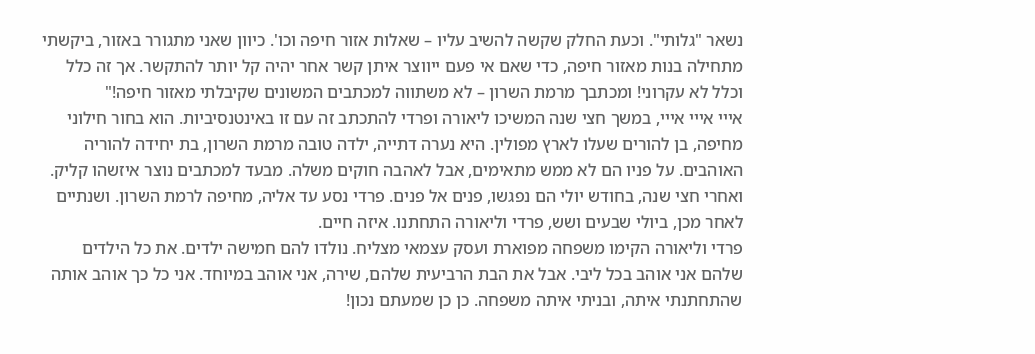נשאר "גלותי". וכעת החלק שקשה להשיב עליו – שאלות אזור חיפה וכו'. כיוון שאני מתגורר באזור, ביקשתי מתחילה בנות מאזור חיפה, כדי שאם אי פעם ייווצר איתן קשר אחר יהיה קל יותר להתקשר. אך זה כלל וכלל לא עקרוני! ומכתבך מרמת השרון – לא משתווה למכתבים המשונים שקיבלתי מאזור חיפה!"
אייי אייי אייי, במשך חצי שנה המשיכו ליאורה ופרדי להתכתב זה עם זו באינטנסיביות. הוא בחור חילוני מחיפה, בן להורים שעלו לארץ מפולין. היא נערה דתייה, ילדה טובה מרמת השרון, בת יחידה להוריה האוהבים. על פניו הם לא ממש מתאימים, אבל לאהבה חוקים משלה. מבעד למכתבים נוצר איזשהו קליק. ואחרי חצי שנה, בחודש יולי הם נפגשו, פנים אל פנים. פרדי נסע עד אליה, מחיפה לרמת השרון. ושנתיים לאחר מכן, ביולי שבעים ושש, פרדי וליאורה התחתנו. איזה חיים.
פרדי וליאורה הקימו משפחה מפוארת ועסק עצמאי מצליח. נולדו להם חמישה ילדים. את כל הילדים שלהם אני אוהב בכל ליבי. אבל את הבת הרביעית שלהם, שירה, אני אוהב במיוחד. אני כל כך אוהב אותה שהתחתנתי איתה, ובניתי איתה משפחה. כן כן שמעתם נכון!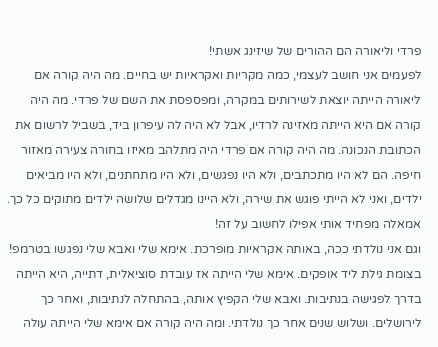פרדי וליאורה הם ההורים של שיזינג אשתי!
לפעמים אני חושב לעצמי, כמה מקריות ואקראיות יש בחיים. מה היה קורה אם ליאורה הייתה יוצאת לשירותים במקרה, ומפספסת את השם של פרדי. מה היה קורה אם היא הייתה מאזינה לרדיו, אבל לא היה לה עיפרון ביד, בשביל לרשום את הכתובת הנכונה. מה היה קורה אם פרדי היה מתלהב מאיזו בחורה צעירה מאזור חיפה. הם לא היו מתכתבים, ולא היו נפגשים, ולא היו מתחתנים, ולא היו מביאים ילדים, ואני לא הייתי פוגש את שירה, ולא היינו מגדלים שלושה ילדים מתוקים כל כך. אמאלה מפחיד אותי אפילו לחשוב על זה!
וגם אני נולדתי ככה, באותה אקראיות מופרכת. אימא שלי ואבא שלי נפגשו בטרמפ! בצומת גילת ליד אופקים. אימא שלי הייתה אז עובדת סוציאלית, דתייה, היא הייתה בדרך לפגישה בנתיבות. ואבא שלי הקפיץ אותה, בהתחלה לנתיבות, ואחר כך לירושלים. ושלוש שנים אחר כך נולדתי. ומה היה קורה אם אימא שלי הייתה עולה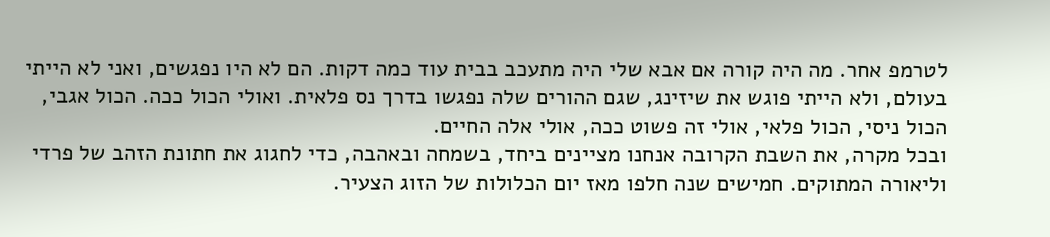לטרמפ אחר. מה היה קורה אם אבא שלי היה מתעכב בבית עוד כמה דקות. הם לא היו נפגשים, ואני לא הייתי בעולם, ולא הייתי פוגש את שיזינג, שגם ההורים שלה נפגשו בדרך נס פלאית. ואולי הכול ככה. הכול אגבי, הכול ניסי, הכול פלאי, אולי זה פשוט ככה, אולי אלה החיים.
ובכל מקרה, את השבת הקרובה אנחנו מציינים ביחד, בשמחה ובאהבה, כדי לחגוג את חתונת הזהב של פרדי וליאורה המתוקים. חמישים שנה חלפו מאז יום הכלולות של הזוג הצעיר.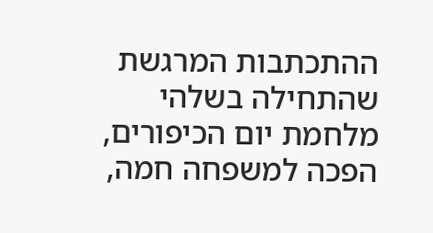ההתכתבות המרגשת שהתחילה בשלהי מלחמת יום הכיפורים, הפכה למשפחה חמה,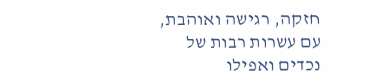חזקה, רגישה ואוהבת, עם עשרות רבות של נכדים ואפילו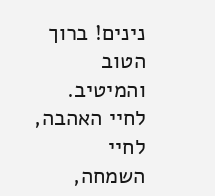נינים! ברוך הטוב והמיטיב. לחיי האהבה, לחיי השמחה,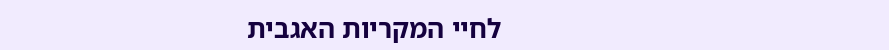לחיי המקריות האגבית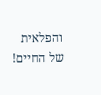והפלאית של החיים!